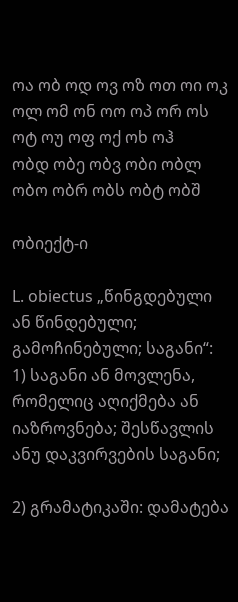ოა ობ ოდ ოვ ოზ ოთ ოი ოკ ოლ ომ ონ ოო ოპ ორ ოს ოტ ოუ ოფ ოქ ოხ ოჰ
ობდ ობე ობვ ობი ობლ ობო ობრ ობს ობტ ობშ

ობიექტ-ი

L. obiectus „წინგდებული ან წინდებული; გამოჩინებული; საგანი“:
1) საგანი ან მოვლენა, რომელიც აღიქმება ან იაზროვნება; შესწავლის ანუ დაკვირვების საგანი;

2) გრამატიკაში: დამატება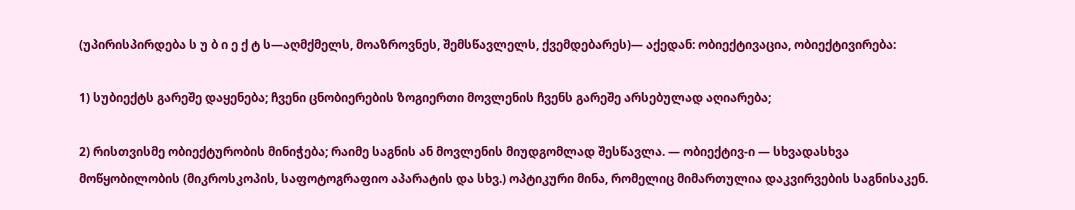(უპირისპირდება ს უ ბ ი ე ქ ტ ს—აღმქმელს, მოაზროვნეს, შემსწავლელს, ქვემდებარეს)— აქედან: ობიექტივაცია, ობიექტივირება:

1) სუბიექტს გარეშე დაყენება; ჩვენი ცნობიერების ზოგიერთი მოვლენის ჩვენს გარეშე არსებულად აღიარება;

2) რისთვისმე ობიექტურობის მინიჭება; რაიმე საგნის ან მოვლენის მიუდგომლად შესწავლა. — ობიექტივ-ი — სხვადასხვა მოწყობილობის (მიკროსკოპის, საფოტოგრაფიო აპარატის და სხვ.) ოპტიკური მინა, რომელიც მიმართულია დაკვირვების საგნისაკენ.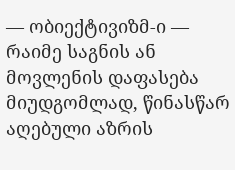— ობიექტივიზმ-ი — რაიმე საგნის ან მოვლენის დაფასება მიუდგომლად, წინასწარ აღებული აზრის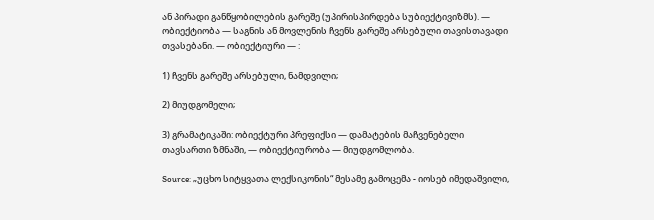ან პირადი განწყობილების გარეშე (უპირისპირდება სუბიექტივიზმს). — ობიექტიობა — საგნის ან მოვლენის ჩვენს გარეშე არსებული თავისთავადი თვასებანი. — ობიექტიური — :

1) ჩვენს გარეშე არსებული, ნამდვილი;

2) მიუდგომელი;

3) გრამატიკაში: ობიექტური პრეფიქსი — დამატების მაჩვენებელი თავსართი ზმნაში, — ობიექტიურობა — მიუდგომლობა.

Source: „უცხო სიტყვათა ლექსიკონის“ მესამე გამოცემა - იოსებ იმედაშვილი,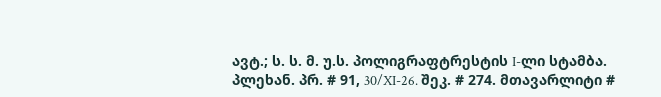ავტ.; ს. ს. მ. უ.ს. პოლიგრაფტრესტის I-ლი სტამბა. პლეხან. პრ. # 91, 30/XI-26. შეკ. # 274. მთავარლიტი #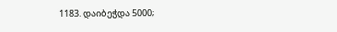1183. დაიბეჭდა 5000;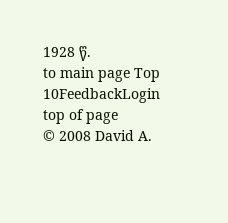1928 წ.
to main page Top 10FeedbackLogin top of page
© 2008 David A.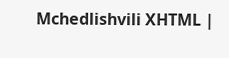Mchedlishvili XHTML |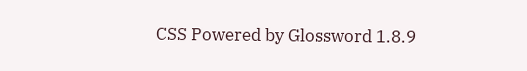CSS Powered by Glossword 1.8.9